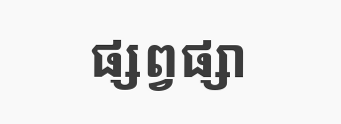ផ្សព្វផ្សា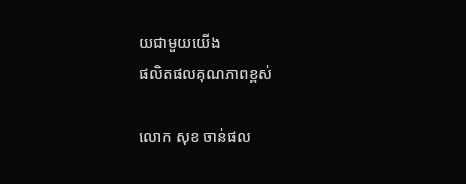យជាមួយយើង
ផលិតផលគុណភាពខ្ពស់

លោក សុខ ចាន់ផល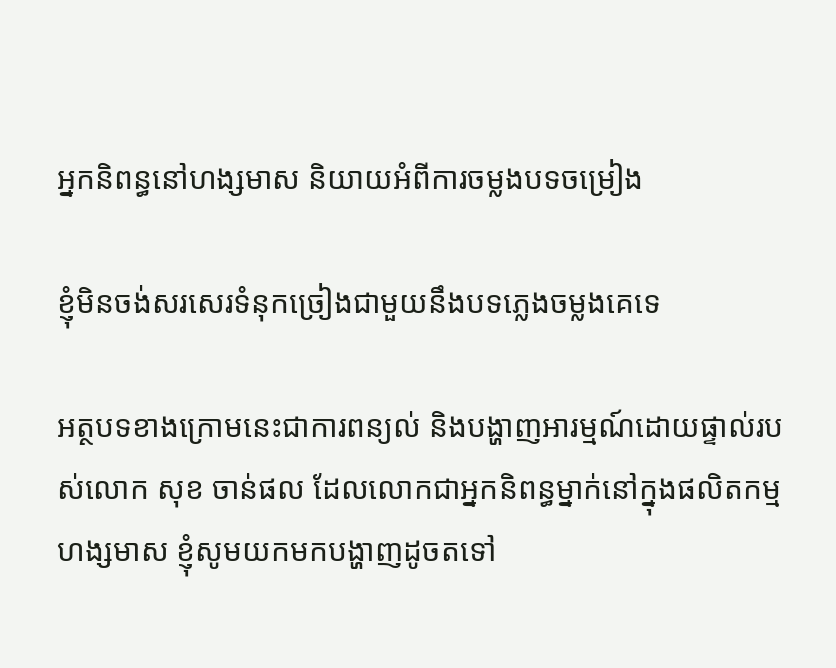អ្នកនិពន្ធនៅហង្សមាស និយាយអំពីការចម្លងបទចម្រៀង

ខ្ញុំមិនចង់សរសេរទំនុកច្រៀងជាមួយនឹងបទភ្លេងចម្លងគេទេ

អត្ថបទខាងក្រោមនេះជាការពន្យល់ និងបង្ហាញអារម្មណ៍ដោយផ្ទាល់របស់លោក សុខ ចាន់ផល ដែលលោកជាអ្នកនិពន្ធម្នាក់នៅក្នុងផលិតកម្មហង្សមាស ខ្ញុំសូមយកមកបង្ហាញដូចតទៅ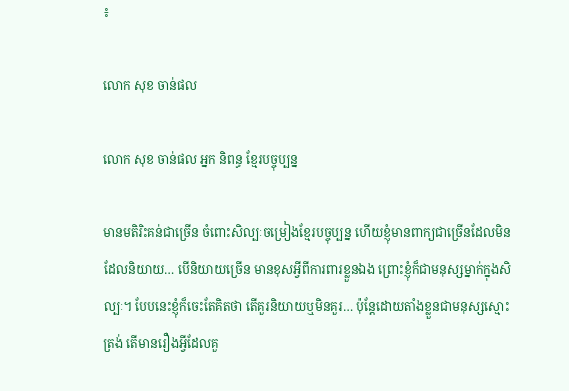៖

លោក សុខ ចាន់ផល

លោក សុខ ចាន់ផល អ្នក និពន្ធ ខ្មែរបច្ចុប្បន្ន

មានមតិរិះគន់ជាច្រើន ចំពោះសិល្បៈចម្រៀងខ្មែរបច្ចុប្បន្ន ហើយខ្ញុំមានពាក្យជាច្រើនដែលមិនដែលនិយាយ… បើនិយាយច្រើន មានខុសអ្វីពីការពារខ្លួនឯង ព្រោះខ្ញុំក៏ជាមនុស្សម្នាក់ក្នុងសិល្បៈ។ បែបនេះខ្ញុំក៏ចេះតែគិតថា តើគួរនិយាយឬមិនគួរ… ប៉ុន្តែដោយតាំងខ្លួនជាមនុស្សស្មោះត្រង់ តើមានរឿងអ្វីដែលគួ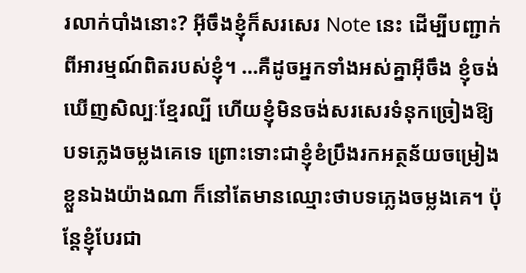រលាក់បាំងនោះ? អ៊ីចឹងខ្ញុំក៏សរសេរ Note នេះ ដើម្បីបញ្ជាក់ពីអារម្មណ៍ពិតរបស់ខ្ញុំ។ …គឺដូចអ្នកទាំងអស់គ្នាអ៊ីចឹង ខ្ញុំចង់ឃើញសិល្បៈខ្មែរល្បី ហើយខ្ញុំមិនចង់សរសេរទំនុកច្រៀងឱ្យបទភ្លេងចម្លងគេទេ ព្រោះទោះជាខ្ញុំខំប្រឹងរកអត្ថន័យចម្រៀងខ្លួនឯងយ៉ាងណា ក៏នៅតែមានឈ្មោះថាបទភ្លេងចម្លងគេ។ ប៉ុន្តែខ្ញុំបែរជា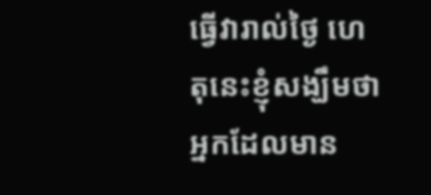ធ្វើវារាល់ថ្ងៃ ហេតុនេះខ្ញុំសង្ឃឹមថា អ្នកដែលមាន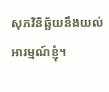សុភវិនិឆ្ឆ័យនឹងយល់អារម្មណ៍ខ្ញុំ។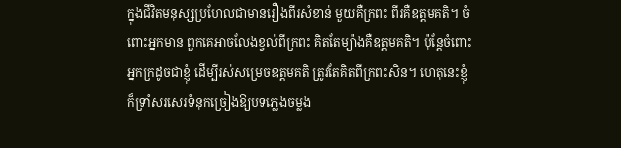ក្នុងជីវិតមនុស្សប្រហែលជាមានរឿងពីរសំខាន់ មួយគឺក្រពះ ពីរគឺឧត្តមគតិ។ ចំពោះអ្នកមាន ពួកគេអាចលែងខ្វល់ពីក្រពះ គិតតែម្យ៉ាងគឺឧត្តមគតិ។ ប៉ុន្តែចំពោះអ្នកក្រដូចជាខ្ញុំ ដើម្បីរស់សម្រេចឧត្តមគតិ ត្រូវតែគិតពីក្រពះសិន។ ហេតុនេះខ្ញុំក៏ទ្រាំសរសេរទំនុកច្រៀងឱ្យបទភ្លេងចម្លង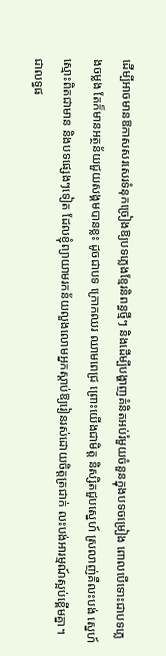ដើម្បីអាចមានឱកាសសរសេរទំនុកច្រៀងឱ្យបទភ្លេងខ្មែរនិពន្ធថ្មីៗ និងដើម្បីបង្ហាញគំនិតអប់រំមួយចំនួនក្នុងបទចម្រៀង ពោលបើទោះជាបទភ្លេងចម្លង តែក៏មានអត្ថន័យជួយសង្គមបានខ្លះ ដូចជាបទ ក្រោកឈរ ឈាមពេជ្រ ព្រោះយើងជាមិត្ត និស្សិតជួបស្នេហ៍ ស្រលាញ់គឺលះបង់ ស្នេហ៍ស្មោះពិតជាមាន និងបទផ្សេងៗទៀត ដែលខ្ញុំព្យាយាមរកន័យលួងលោមអ្នកស្ដាប់ឱ្យរៀនរស់ដោយចិត្តត្រជាក់ លះបង់អារម្មណ៍ស្អប់ខ្ពើមគ្នា។ ជាលទ្ធផ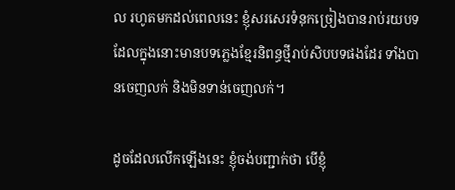ល រហូតមកដល់ពេលនេះ ខ្ញុំសរសេរទំនុកច្រៀងបានរាប់រយបទ ដែលក្នុងនោះមានបទភ្លេងខ្មែរនិពន្ធថ្មីរាប់សិបបទផងដែរ ទាំងបានចេញលក់ និងមិនទាន់ចេញលក់។

ដូចដែលលើកឡើងនេះ ខ្ញុំចង់បញ្ជាក់ថា បើខ្ញុំ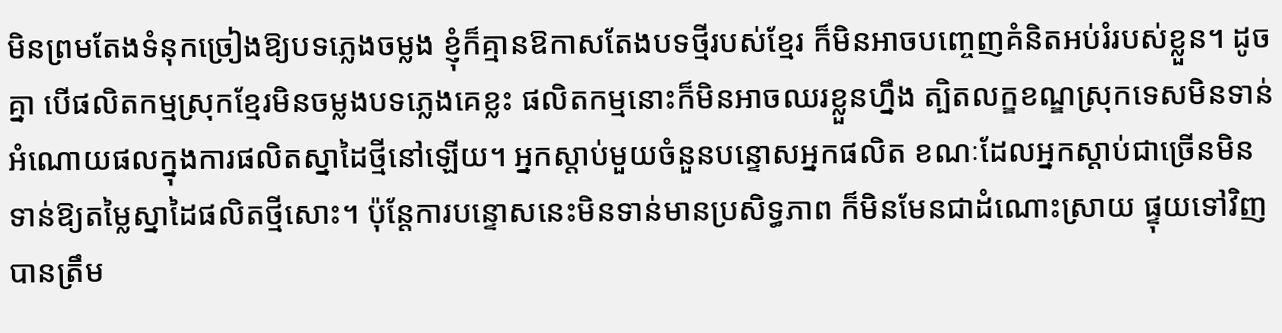មិនព្រមតែងទំនុកច្រៀងឱ្យបទភ្លេងចម្លង ខ្ញុំក៏គ្មានឱកាសតែងបទថ្មីរបស់ខ្មែរ ក៏មិនអាចបញ្ចេញគំនិតអប់រំរបស់ខ្លួន។ ដូចគ្នា បើផលិតកម្មស្រុកខ្មែរមិនចម្លងបទភ្លេងគេខ្លះ ផលិតកម្មនោះក៏មិនអាចឈរខ្លួនហ្នឹង ត្បិតលក្ឌខណ្ឌស្រុកទេសមិនទាន់អំណោយផលក្នុងការផលិតស្នាដៃថ្មីនៅឡើយ។ អ្នកស្ដាប់មួយចំនួនបន្ទោសអ្នកផលិត ខណៈដែលអ្នកស្ដាប់ជាច្រើនមិនទាន់ឱ្យតម្លៃស្នាដៃផលិតថ្មីសោះ។ ប៉ុន្តែការបន្ទោសនេះមិនទាន់មានប្រសិទ្ធភាព ក៏មិនមែនជាដំណោះស្រាយ ផ្ទុយទៅវិញបានត្រឹម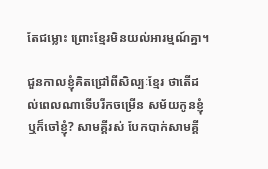តែជម្លោះ ព្រោះខ្មែរមិនយល់អារម្មណ៍គ្នា។

ជួនកាលខ្ញុំគិតជ្រៅពីសិល្បៈខ្មែរ ថាតើដល់ពេលណាទើបរីកចម្រើន សម័យកូនខ្ញុំ ឬក៏ចៅខ្ញុំ? សាមគ្គីរស់ បែកបាក់សាមគ្គី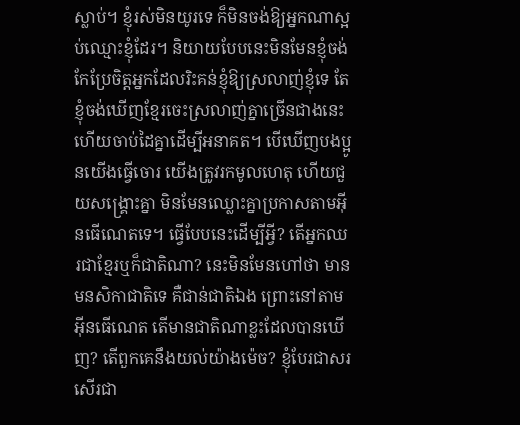ស្លាប់។ ខ្ញុំរស់មិនយូរទេ ក៏មិនចង់ឱ្យអ្នកណាស្អប់ឈ្មោះខ្ញុំដែរ។ និយាយបែបនេះមិនមែនខ្ញុំចង់កែប្រែចិត្តអ្នកដែលរិះគន់ខ្ញុំឱ្យស្រលាញ់ខ្ញុំទេ តែខ្ញុំចង់ឃើញខ្មែរចេះស្រលាញ់គ្នាច្រើនជាងនេះ ហើយចាប់ដៃគ្នាដើម្បីអនាគត។ បើឃើញបងប្អូនយើងធ្វើចោរ យើងត្រូវរកមូលហេតុ ហើយជួយសង្គ្រោះគ្នា មិនមែនឈ្លោះគ្នាប្រកាសតាមអ៊ីនធើណេតទេ។ ធ្វើបែបនេះដើម្បីអ្វី? តើអ្នកឈរជាខ្មែរឬក៏ជាតិណា? នេះមិនមែនហៅថា មានមនសិកាជាតិទេ គឺជាន់ជាតិឯង ព្រោះនៅតាមអ៊ីនធើណេត តើមានជាតិណាខ្លះដែលបានឃើញ? តើពួកគេនឹងយល់យ៉ាងម៉េច? ខ្ញុំបែរជាសរសើរជា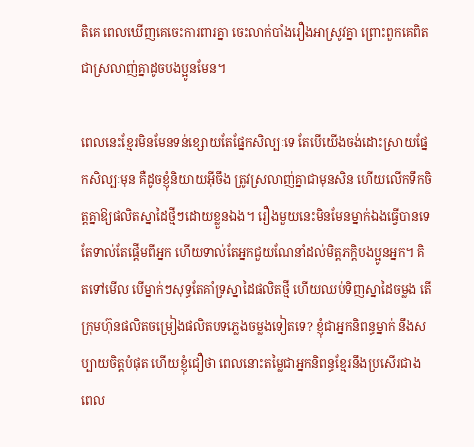តិគេ ពេលឃើញគេចេះការពារគ្នា ចេះលាក់បាំងរឿងអាស្រូវគ្នា ព្រោះពួកគេពិតជាស្រលាញ់គ្នាដូចបងប្អូនមែន។

ពេលនេះខ្មែរមិនមែនទន់ខ្សោយតែផ្នែកសិល្បៈទេ តែបើយើងចង់ដោះស្រាយផ្នែកសិល្បៈមុន គឺដូចខ្ញុំនិយាយអ៊ីចឹង ត្រូវស្រលាញ់គ្នាជាមុនសិន ហើយលើកទឹកចិត្តគ្នាឱ្យផលិតស្នាដៃថ្មីៗដោយខ្លួនឯង។ រឿងមួយនេះមិនមែនម្នាក់ឯងធ្វើបានទេ តែទាល់តែផ្ដើមពីអ្នក ហើយទាល់តែអ្នកជួយណែនាំដល់មិត្តភក្តិបងប្អូនអ្នក។ គិតទៅមើល បើម្នាក់ៗសុទ្ធតែគាំទ្រស្នាដៃផលិតថ្មី ហើយឈប់ទិញស្នាដៃចម្លង តើក្រុមហ៊ុនផលិតចម្រៀងផលិតបទភ្លេងចម្លងទៀតទេ? ខ្ញុំជាអ្នកនិពន្ធម្នាក់ នឹងសប្បាយចិត្តបំផុត ហើយខ្ញុំជឿថា ពេលនោះតម្លៃជាអ្នកនិពន្ធខ្មែរនឹងប្រសើរជាងពេល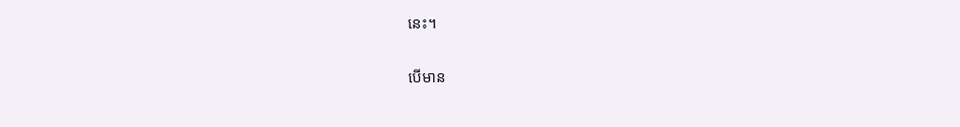នេះ។

បើមាន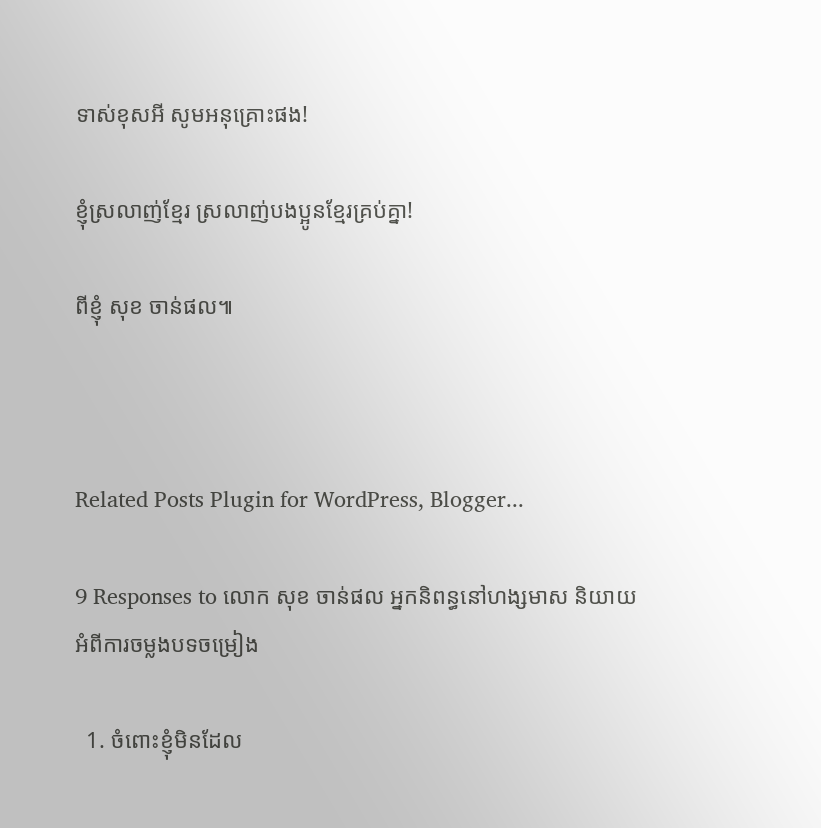ទាស់ខុសអី សូមអនុគ្រោះផង!

ខ្ញុំស្រលាញ់ខ្មែរ ស្រលាញ់បងប្អូនខ្មែរគ្រប់គ្នា!

ពីខ្ញុំ សុខ ចាន់ផល៕



Related Posts Plugin for WordPress, Blogger...

9 Responses to លោក សុខ ចាន់ផល អ្នកនិពន្ធនៅហង្សមាស និយាយអំពីការចម្លងបទចម្រៀង

  1. ចំពោះខ្ញុំមិនដែល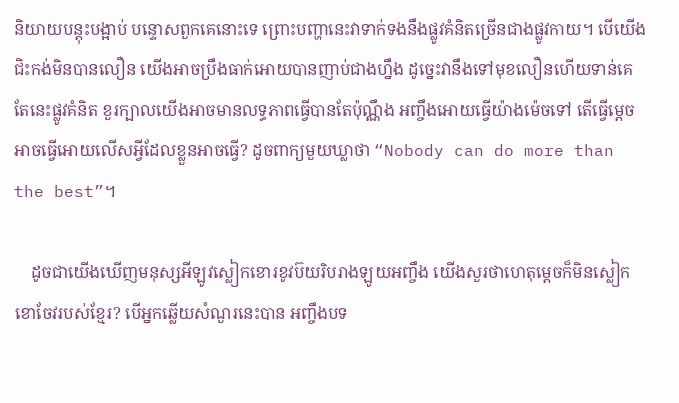និយាយបន្តុះបង្អាប់ បន្ទោសពួកគេនោះទេ ព្រោះបញ្ហានេះវាទាក់ទងនឹងផ្លូវគំនិតច្រើនជាងផ្លូវកាយ។ បើយើងជិះកង់មិនបានលឿន យើងអាចប្រឹងធាក់អោយបានញាប់ជាងហ្នឹង ដូច្នេះវានឹងទៅមុខលឿនហើយទាន់គេ តែនេះផ្លូវគំនិត ខួរក្បាលយើងអាចមានលទ្ធភាពធ្វើបានតែប៉ុណ្ណឹង អញ្ចឹងអោយធ្វើយ៉ាងម៉េចទៅ តើធ្វើម្ដេចអាចធ្វើអោយលើសអ្វីដែលខ្លួនអាចធ្វើ? ដូចពាក្យមួយឃ្លាថា “Nobody can do more than the best”។

    ដូចជាយើងឃើញមនុស្សអីឡូវស្លៀកខោរខូវប៊យរិបរាងឡូយអញ្ចឹង យើងសួរថាហេតុម្ដេចក៏មិនស្លៀកខោចែវរបស់ខ្មែរ? បើអ្នកឆ្លើយសំណួរនេះបាន អញ្ចឹងបទ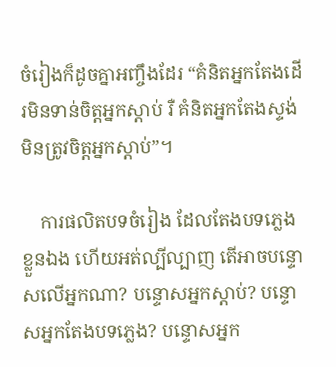ចំរៀងក៏ដូចគ្នាអញ្ចឹងដែរ “គំនិតអ្នកតែងដើរមិនទាន់ចិត្តអ្នកស្ដាប់ រឺ គំនិតអ្នកតែងស្ទង់មិនត្រូវចិត្តអ្នកស្ដាប់”។

    ការផលិតបទចំរៀង ដែលតែងបទភ្លេងខ្លួនឯង ហើយអត់ល្បីល្បាញ តើអាចបន្ទោសលើអ្នកណា? បន្ទោសអ្នកស្ដាប់? បន្ទោសអ្នកតែងបទភ្លេង? បន្ទោសអ្នក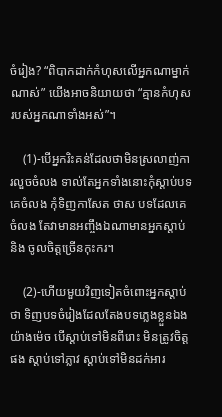ចំរៀង? “ពិបាកដាក់កំហុសលើអ្នកណាម្នាក់ណាស់” យើងអាចនិយាយថា “គ្មានកំហុសរបស់អ្នកណាទាំងអស់”។

    (1)-បើអ្នករិះគន់ដែលថាមិនស្រលាញ់ការលួចចំលង ទាល់តែអ្នកទាំងនោះកុំស្ដាប់បទគេចំលង កុំទិញកាសែត ថាស បទដែលគេចំលង តែវាមានអញ្ចឹងឯណាមានអ្នកស្ដាប់ និង ចូលចិត្តច្រើនកុះករ។

    (2)-ហើយមួយវិញទៀតចំពោះអ្នកស្ដាប់ថា ទិញបទចំរៀងដែលតែងបទភ្លេងខ្លួនឯងយ៉ាងម៉េច បើស្ដាប់ទៅមិនពីរោះ មិនត្រូវចិត្តផង ស្ដាប់ទៅភ្លាវ ស្ដាប់ទៅមិនដក់អារ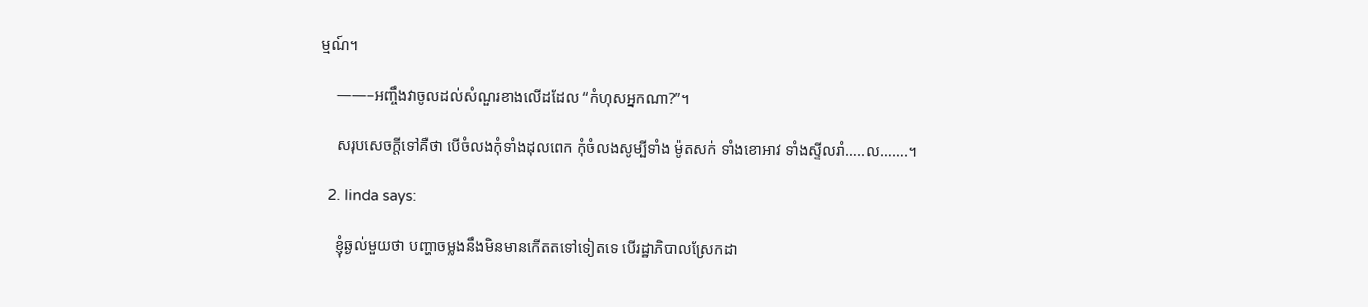ម្មណ៍។

    ——–អញ្ចឹងវាចូលដល់សំណួរខាងលើដដែល “កំហុសអ្នកណា?”។

    សរុបសេចក្ដីទៅគឺថា បើចំលងកុំទាំងដុលពេក កុំចំលងសូម្បីទាំង ម៉ូតសក់ ទាំងខោអាវ ទាំងស្ទីលរាំ…..ល…….។

  2. linda says:

    ខ្ញុំឆ្ងល់មួយថា បញ្ហាចម្លងនឹងមិនមានកើតតទៅទៀតទេ បើរដ្ឋាភិបាលស្រែកដា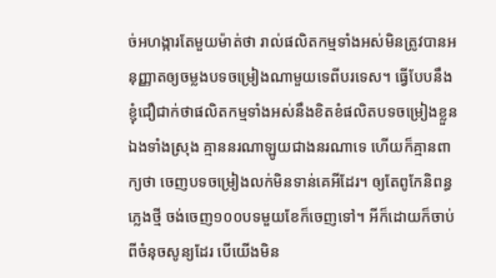ច់អហង្ការតែមួយម៉ាត់ថា រាល់ផលិតកម្មទាំងអស់មិនត្រូវបានអនុញ្ញាតឲ្យចម្លងបទចម្រៀងណាមួយទេពីបរទេស។ ធ្វើបែបនឹង ខ្ញុំជឿជាក់ថាផលិតកម្មទាំងអស់នឹងខិតខំផលិតបទចម្រៀងខ្លួនឯងទាំងស្រុង គ្មាននរណាឡូយជាងនរណាទេ ហើយក៏គ្មានពាក្យថា ចេញបទចម្រៀងលក់មិនទាន់គេអីដែរ។ ឲ្យតែពូកែនិពន្ធភ្លេងថ្មី ចង់ចេញ១០០បទមួយខែក៏ចេញទៅ។ អីក៏ដោយក៏ចាប់ពីចំនុចសូន្យដែរ បើយើងមិន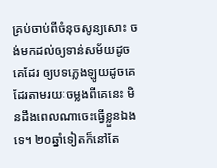គ្រប់ចាប់ពីចំនុចសូន្យសោះ ចង់មកដល់ឲ្យទាន់សម័យដូចគេដែរ ឲ្យបទភ្លេងឡូយដូចគេដែរតាមរយៈចម្លងពីគេនេះ មិនដឹងពេលណាចេះធ្វើខ្លួនឯងទេ។ ២០ឆ្នាំទៀតក៏នៅតែ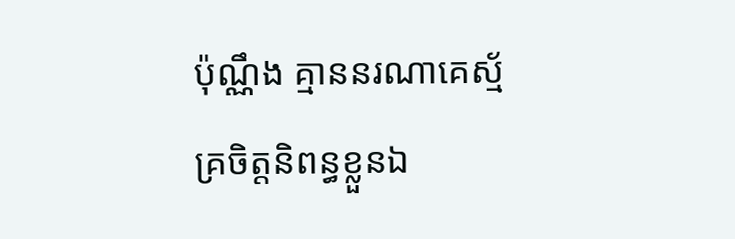ប៉ុណ្ណឹង គ្មាននរណាគេស្ម័គ្រចិត្តនិពន្ធខ្លួនឯ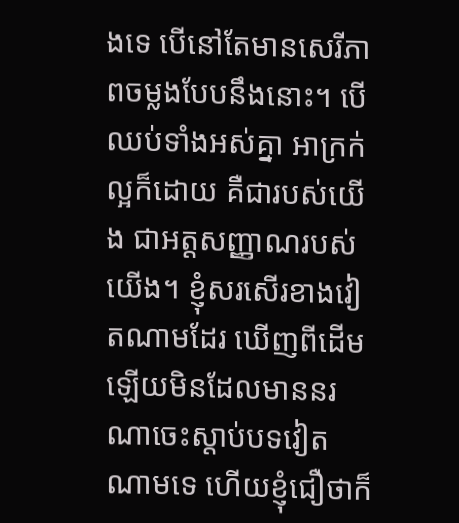ងទេ បើនៅតែមានសេរីភាពចម្លងបែបនឹងនោះ។ បើឈប់ទាំងអស់គ្នា អាក្រក់ល្អក៏ដោយ គឺជារបស់យើង ជាអត្តសញ្ញាណរបស់យើង។ ខ្ញុំសរសើរខាងវៀតណាមដែរ ឃើញពីដើមឡើយមិនដែលមាននរណាចេះស្តាប់បទវៀតណាមទេ ហើយខ្ញុំជឿថាក៏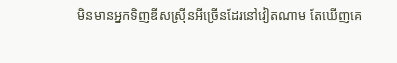មិនមានអ្នកទិញឌីសស្រ៊ីនអីច្រើនដែរនៅវៀតណាម តែឃើញគេ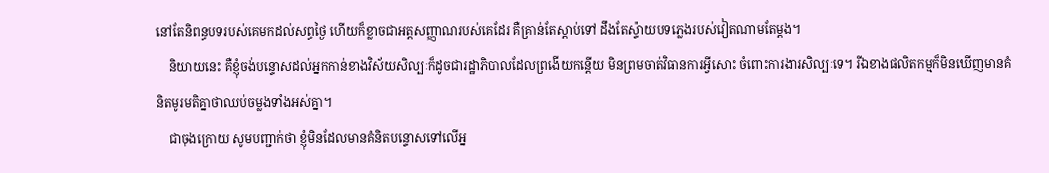នៅតែនិពន្ធបទរបស់គេមកដល់សព្ធថ្ងៃ ហើយក៏ខ្លាចជាអត្តសញ្ញាណរបស់គេដែរ គឺគ្រាន់តែស្តាប់ទៅ ដឹងតែស្ទ៉ាយបទភ្លេងរបស់វៀតណាមតែម្តង។
    និយាយនេះ គឺខ្ញុំចង់បន្ទោសដល់អ្នកកាន់ខាងវិស័យសិល្បៈក៏ដូចជារដ្ឋាភិបាលដែលព្រងើយកន្តើយ មិនព្រមចាត់វិធានការអ្វីសោះ ចំពោះការងារសិល្បៈទេ។ រីឯខាងផលិតកម្មក៏មិនឃើញមានគំនិតមូរមតិគ្នាថាឈប់ចម្លងទាំងអស់គ្នា។
    ជាចុងក្រោយ សូមបញ្ជាក់ថា ខ្ញុំមិនដែលមានគំនិតបន្ទោសទៅលើអ្ន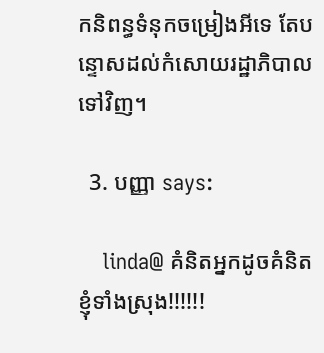កនិពន្ធទំនុកចម្រៀងអីទេ តែបន្ទោសដល់កំសោយរដ្ឋាភិបាលទៅវិញ។

  3. បញ្ញា says:

    linda@ គំនិតអ្នកដូចគំនិតខ្ញុំទាំងស្រុង!!!!!!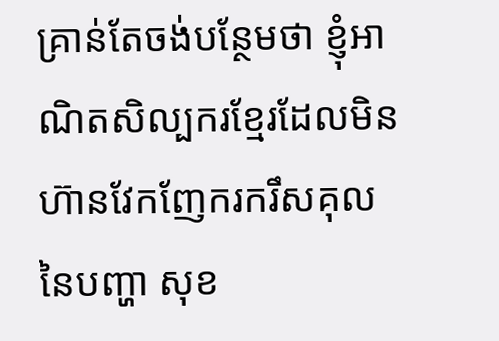គ្រាន់តែចង់បន្ថែមថា ខ្ញុំអាណិតសិល្បករខ្មែរដែលមិនហ៊ានវែកញែករករឹសគុលនៃបញ្ហា សុខ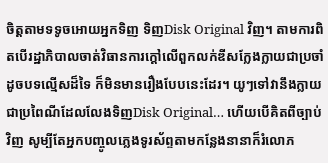ចិត្តតាមទទូចអោយអ្នកទិញ ទិញDisk Original វិញ។ តាមការពិតបើរដ្ឋាភិបាលចាត់វិធានការក្តៅលើពួកលក់ឌីសក្លែងក្លាយជាប្រចាំដូចបទល្មើសដ៏ទៃ ក៏មិនមានរឿងបែបនេះដែរ។ យូៗទៅវានឹងក្លាយជាប្រពៃណីដែលលែងទិញDisk Original… ហើយបើគិតពីច្បាប់វិញ សូម្បីតែអ្នកបញ្ចូលភ្លេងទូរស័ព្ទតាមកន្លែងនានាក៏រំលោភ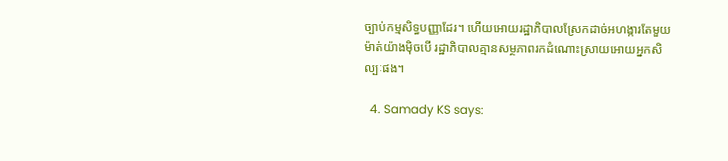ច្បាប់កម្មសិទ្ធបញ្ញាដែរ។ ហើយអោយរដ្ឋាភិបាលស្រែកដាច់អហង្ការតែមួយម៉ាត់យ៉ាងម៉ិចបើ រដ្ឋាភិបាលគ្មានសម្ថភាពរកដំណោះស្រាយអោយអ្នកសិល្បៈផង។

  4. Samady KS says: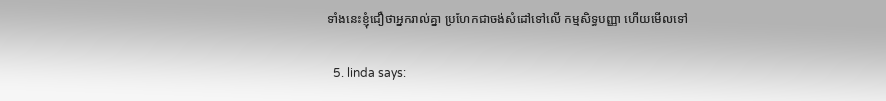ទាំងនេះខ្ញុំជឿថាអ្នករាល់គ្នា ប្រហែកជាចង់សំដៅទៅលើ កម្មសិទ្ធបញ្ញា ហើយមើលទៅ

  5. linda says: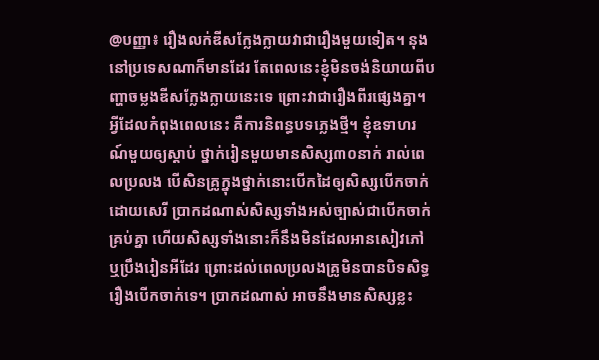@បញ្ញា៖ រឿងលក់ឌីសក្លែងក្លាយវាជារឿងមួយទៀត។ នុងនៅប្រទេសណាក៏មានដែរ តែពេលនេះខ្ញុំមិនចង់និយាយពីបញ្ហាចម្លងឌីសក្លែងក្លាយនេះទេ ព្រោះវាជារឿងពីរផ្សេងគ្នា។ អ្វីដែលកំពុងពេលនេះ គឺការនិពន្ធបទភ្លេងថ្មី។ ខ្ញុំឧទាហរណ៍មួយឲ្យស្តាប់ ថ្នាក់រៀនមួយមានសិស្ស៣០នាក់ រាល់ពេលប្រលង បើសិនគ្រូក្នុងថ្នាក់នោះបើកដៃឲ្យសិស្សបើកចាក់ដោយសេរី ប្រាកដណាស់សិស្សទាំងអស់ច្បាស់ជាបើកចាក់គ្រប់គ្នា ហើយសិស្សទាំងនោះក៏នឹងមិនដែលអានសៀវភៅ ឬប្រឹងរៀនអីដែរ ព្រោះដល់ពេលប្រលងគ្រូមិនបានបិទសិទ្ធរឿងបើកចាក់ទេ។ ប្រាកដណាស់ អាចនឹងមានសិស្សខ្លះ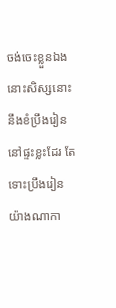ចង់ចេះខ្លួនឯង នោះសិស្សនោះនឹងខំប្រឹងរៀននៅផ្ទះខ្លះដែរ តែទោះប្រឹងរៀនយ៉ាងណាកា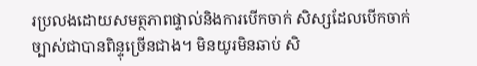រប្រលងដោយសមត្ថភាពផ្ទាល់និងការបើកចាក់ សិស្សដែលបើកចាក់ច្បាស់ជាបានពិន្ទុច្រើនជាង។ មិនយូរមិនឆាប់ សិ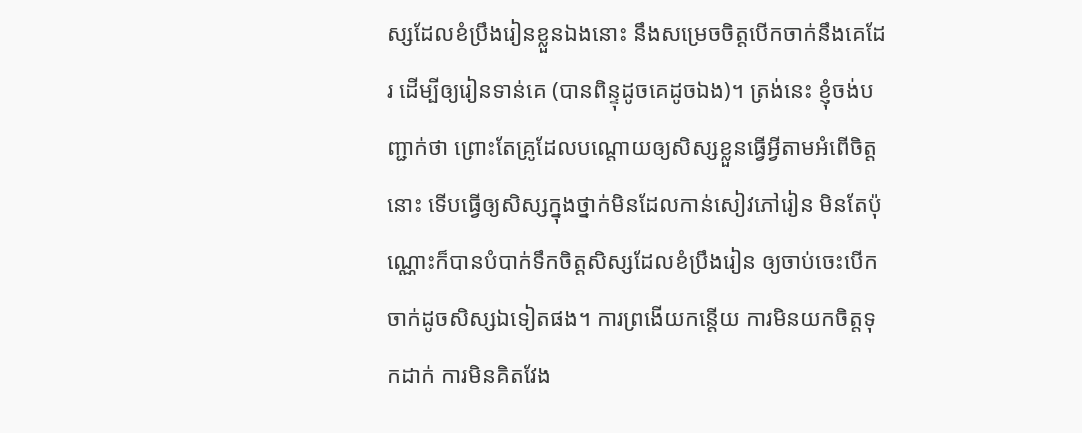ស្សដែលខំប្រឹងរៀនខ្លួនឯងនោះ នឹងសម្រេចចិត្តបើកចាក់នឹងគេដែរ ដើម្បីឲ្យរៀនទាន់គេ (បានពិន្ទុដូចគេដូចឯង)។ ត្រង់នេះ ខ្ញុំចង់បញ្ជាក់ថា ព្រោះតែគ្រូដែលបណ្តោយឲ្យសិស្សខ្លួនធ្វើអ្វីតាមអំពើចិត្តនោះ ទើបធ្វើឲ្យសិស្សក្នុងថ្នាក់មិនដែលកាន់សៀវភៅរៀន មិនតែប៉ុណ្ណោះក៏បានបំបាក់ទឹកចិត្តសិស្សដែលខំប្រឹងរៀន ឲ្យចាប់ចេះបើកចាក់ដូចសិស្សឯទៀតផង។ ការព្រងើយកន្តើយ ការមិនយកចិត្តទុកដាក់ ការមិនគិតវែង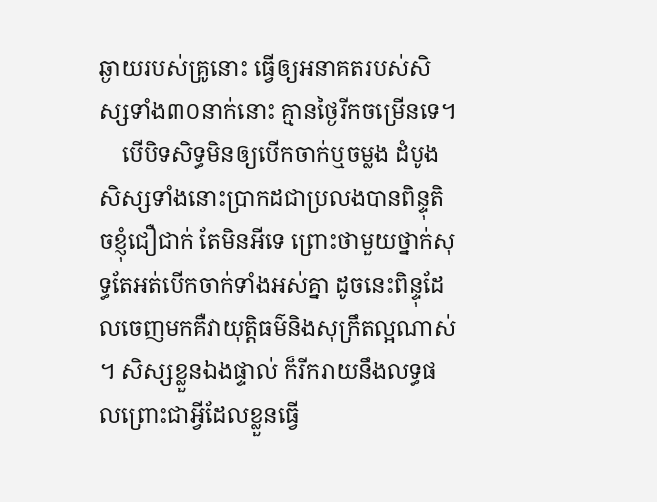ឆ្ងាយរបស់គ្រូនោះ ធ្វើឲ្យអនាគតរបស់សិស្សទាំង៣០នាក់នោះ គ្មានថ្ងៃរីកចម្រើនទេ។
    បើបិទសិទ្ធមិនឲ្យបើកចាក់ឬចម្លង ដំបូងសិស្សទាំងនោះប្រាកដជាប្រលងបានពិន្ទុតិចខ្ញុំជឿជាក់ តែមិនអីទេ ព្រោះថាមួយថ្នាក់សុទ្ធតែអត់បើកចាក់ទាំងអស់គ្នា ដូចនេះពិន្ទុដែលចេញមកគឺវាយុត្តិធម៌និងសុក្រឹតល្អណាស់។ សិស្សខ្លួនឯងផ្ទាល់ ក៏រីករាយនឹងលទ្ធផលព្រោះជាអ្វីដែលខ្លួនធ្វើ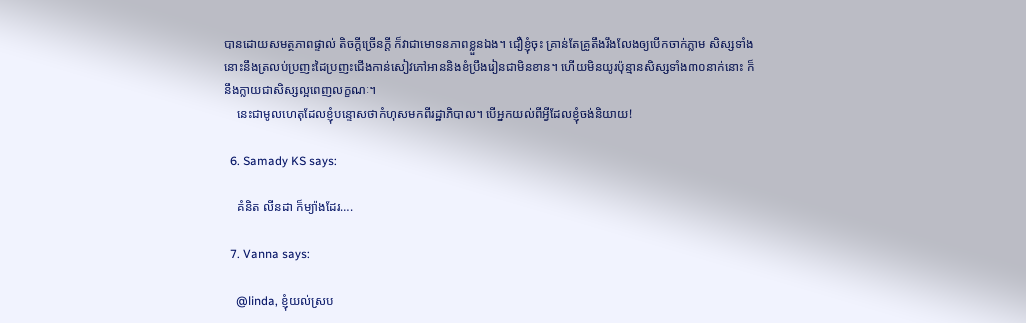បានដោយសមត្ថភាពផ្ទាល់ តិចក្តីច្រើនក្តី ក៏វាជាមោទនភាពខ្លួនឯង។ ជឿខ្ញុំចុះ គ្រាន់តែគ្រូតឹងរឹងលែងឲ្យបើកចាក់ភ្លាម សិស្សទាំងនោះនឹងត្រលប់ប្រញះដៃប្រញះជើងកាន់សៀវភៅអាននិងខំប្រឹងរៀនជាមិនខាន។ ហើយមិនយូរប៉ុន្មានសិស្សទាំង៣០នាក់នោះ ក៏នឹងក្លាយជាសិស្សល្អពេញលក្ខណៈ។
    នេះជាមូលហេតុដែលខ្ញុំបន្ទោសថាកំហុសមកពីរដ្ឋាភិបាល។ បើអ្នកយល់ពីអ្វីដែលខ្ញុំចង់និយាយ!

  6. Samady KS says:

    គំនិត លីនដា ក៏ម្យ៉ាងដែរ….

  7. Vanna says:

    @linda, ខ្ញុំយល់ស្រប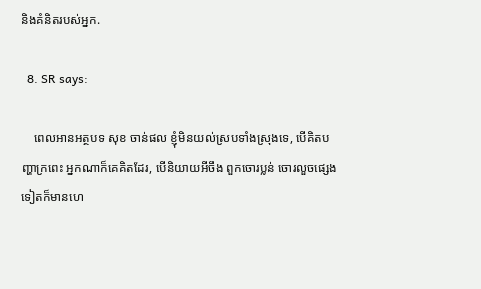និងគំនិតរបស់អ្នក.

  8. SR says:

    ពេលអានអត្ថបទ សុខ ចាន់ផល ខ្ញុំមិនយល់ស្របទាំងស្រុងទេ, បើគិតបញ្ហាក្រពេះ អ្នកណាក៏គេគិតដែរ, បើនិយាយអីចឹង ពួកចោរប្លន់ ចោរលួចផ្សេងទៀតក៏មានហេ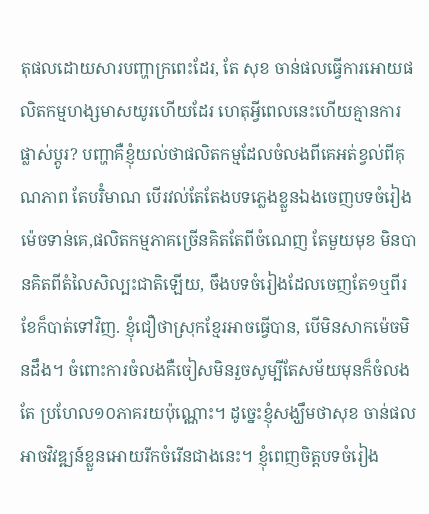តុផលដោយសារបញ្ហាក្រពេះដែរ, តែ សុខ ចាន់ផលធ្វើការអោយផលិតកម្មហង្សមាសយូរហើយដែរ ហេតុអ្វីពេលនេះហើយគ្មានការផ្លាស់ប្តូរ? បញ្ហាគឺខ្ញុំយល់ថាផលិតកម្មដែលចំលងពីគេអត់ខ្វល់ពីគុណភាព តែបរិំមាណ បើរវល់តែតែងបទភ្លេងខ្លួនឯងចេញបទចំរៀងម៉េចទាន់គេ,ផលិតកម្មភាគច្រើនគិតតែពីចំណេញ តែមួយមុខ មិនបានគិតពីតំលៃសិល្បះជាតិឡើយ, ចឹងបទចំរៀងដែលចេញតែ១ឬពីរខែក៏បាត់ទៅវិញ. ខ្ញុំជឿថាស្រុកខ្មែរអាចធ្វើបាន, បើមិនសាកម៉េចមិនដឹង។ ចំពោះការចំលងគឺចៀសមិនរួចសូម្បីតែសម័យមុនក៏ចំលងតែ ប្រហែល១០ភាគរយប៉ុណ្ណោះ។ ដូច្នេះខ្ញុំសង្ឃឹមថាសុខ ចាន់ផលអាចវិវឌ្ឍន៍ខ្លួនអោយរីកចំរើនជាងនេះ។ ខ្ញុំពេញចិត្តបទចំរៀង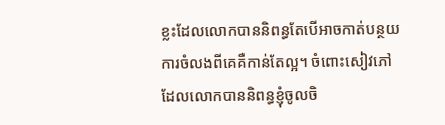ខ្លះដែលលោកបាននិពន្ធតែបើអាចកាត់បន្ថយការចំលងពីគេគឺកាន់តែល្អ។ ចំពោះសៀវភៅដែលលោកបាននិពន្ធខ្ញុំចូលចិ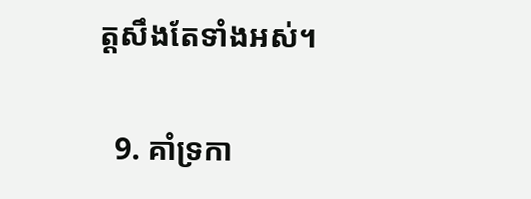ត្តសឹងតែទាំងអស់។

  9. គាំទ្រកា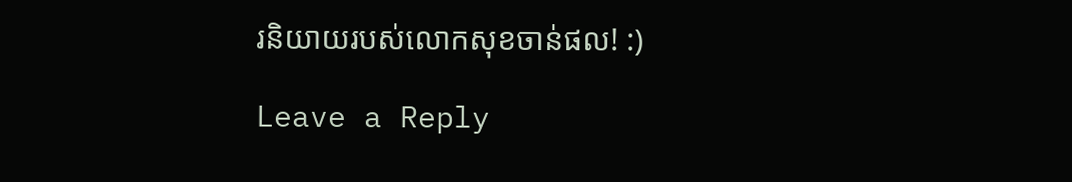រនិយាយរបស់លោកសុខចាន់ផល! :)

Leave a Reply